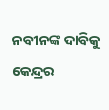ନବୀନଙ୍କ ଦାବିକୁ କେନ୍ଦ୍ରର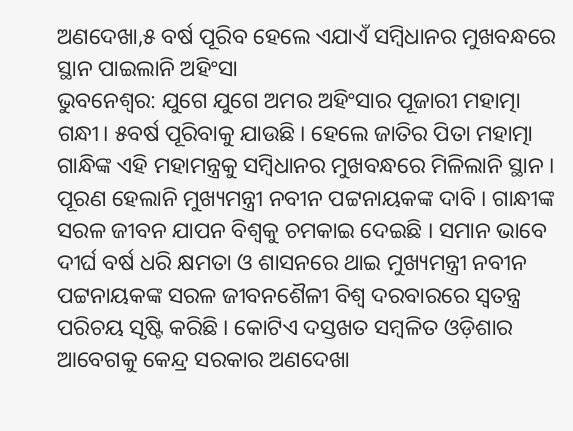ଅଣଦେଖା,୫ ବର୍ଷ ପୂରିବ ହେଲେ ଏଯାଏଁ ସମ୍ବିଧାନର ମୁଖବନ୍ଧରେ ସ୍ଥାନ ପାଇଲାନି ଅହିଂସା
ଭୁବନେଶ୍ବର: ଯୁଗେ ଯୁଗେ ଅମର ଅହିଂସାର ପୂଜାରୀ ମହାତ୍ମା ଗନ୍ଧୀ। ୫ବର୍ଷ ପୂରିବାକୁ ଯାଉଛି । ହେଲେ ଜାତିର ପିତା ମହାତ୍ମା ଗାନ୍ଧିଙ୍କ ଏହି ମହାମନ୍ତ୍ରକୁ ସମ୍ବିଧାନର ମୁଖବନ୍ଧରେ ମିଳିଲାନି ସ୍ଥାନ । ପୂରଣ ହେଲାନି ମୁଖ୍ୟମନ୍ତ୍ରୀ ନବୀନ ପଟ୍ଟନାୟକଙ୍କ ଦାବି । ଗାନ୍ଧୀଙ୍କ ସରଳ ଜୀବନ ଯାପନ ବିଶ୍ବକୁ ଚମକାଇ ଦେଇଛି । ସମାନ ଭାବେ ଦୀର୍ଘ ବର୍ଷ ଧରି କ୍ଷମତା ଓ ଶାସନରେ ଥାଇ ମୁଖ୍ୟମନ୍ତ୍ରୀ ନବୀନ ପଟ୍ଟନାୟକଙ୍କ ସରଳ ଜୀବନଶୈଳୀ ବିଶ୍ବ ଦରବାରରେ ସ୍ବତନ୍ତ୍ର ପରିଚୟ ସୃଷ୍ଟି କରିଛି । କୋଟିଏ ଦସ୍ତଖତ ସମ୍ବଳିତ ଓଡ଼ିଶାର ଆବେଗକୁ କେନ୍ଦ୍ର ସରକାର ଅଣଦେଖା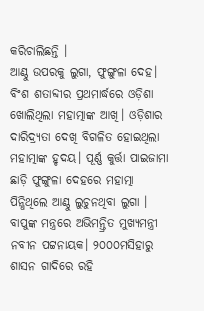କରିଚାଲିଛନ୍ତି ।
ଆଣ୍ଠୁ ଉପରକୁ ଲୁଗା, ଫୁଙ୍ଗୁଳା ଦେହ। ବିଂଶ ଶତାବ୍ଦୀର ପ୍ରଥମାର୍ଦ୍ଧରେ ଓଡ଼ିଶା ଖୋଲିଥିଲା ମହାତ୍ମାଙ୍କ ଆଖି। ଓଡ଼ିଶାର ଦାରିଦ୍ର୍ୟତା ଦେଖି ବିଗଳିତ ହୋଇଥିଲା ମହାତ୍ମାଙ୍କ ହୃଦୟ। ପୂର୍ଣ୍ଣ କୁର୍ତ୍ତା ପାଇଜାମା ଛାଡ଼ି ଫୁଙ୍ଗୁଳା ଦେହରେ ମହାତ୍ମା ପିନ୍ଧିଥିଲେ ଆଣ୍ଠୁ ଲୁଚୁନଥିବା ଲୁଗା । ବାପୁଙ୍କ ମନ୍ତ୍ରରେ ଅଭିମନ୍ତ୍ରିତ ମୁଖ୍ୟମନ୍ତ୍ରୀ ନବୀନ ପଟ୍ଟନାୟକ। ୨୦୦୦ମସିହାରୁ ଶାସନ ଗାଦିରେ ରହି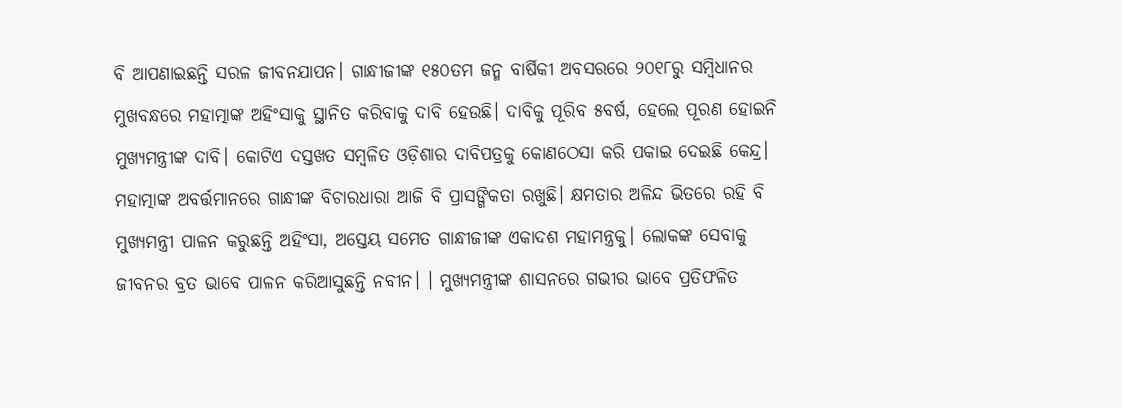ବି ଆପଣାଇଛନ୍ତି ସରଳ ଜୀବନଯାପନ। ଗାନ୍ଧୀଜୀଙ୍କ ୧୫୦ତମ ଜନ୍ମ ବାର୍ଷିକୀ ଅବସରରେ ୨୦୧୮ରୁ ସମ୍ବିଧାନର ମୁଖବନ୍ଧରେ ମହାତ୍ମାଙ୍କ ଅହିଂସାକୁ ସ୍ଥାନିତ କରିବାକୁ ଦାବି ହେଉଛି। ଦାବିକୁ ପୂରିବ ୫ବର୍ଷ, ହେଲେ ପୂରଣ ହୋଇନି ମୁଖ୍ୟମନ୍ତ୍ରୀଙ୍କ ଦାବି। କୋଟିଏ ଦସ୍ତଖତ ସମ୍ବଳିତ ଓଡ଼ିଶାର ଦାବିପତ୍ରକୁ କୋଣଠେସା କରି ପକାଇ ଦେଇଛି କେନ୍ଦ୍ର।
ମହାତ୍ମାଙ୍କ ଅବର୍ତ୍ତମାନରେ ଗାନ୍ଧୀଙ୍କ ବିଚାରଧାରା ଆଜି ବି ପ୍ରାସଙ୍ଗିକତା ରଖୁଛି। କ୍ଷମତାର ଅଳିନ୍ଦ ଭିତରେ ରହି ବି ମୁଖ୍ୟମନ୍ତ୍ରୀ ପାଳନ କରୁଛନ୍ତି ଅହିଂସା, ଅସ୍ତେୟ ସମେତ ଗାନ୍ଧୀଜୀଙ୍କ ଏକାଦଶ ମହାମନ୍ତ୍ରକୁ। ଲୋକଙ୍କ ସେବାକୁ ଜୀବନର ବ୍ରତ ଭାବେ ପାଳନ କରିଆସୁଛନ୍ତି ନବୀନ। । ମୁଖ୍ୟମନ୍ତ୍ରୀଙ୍କ ଶାସନରେ ଗଭୀର ଭାବେ ପ୍ରତିଫଳିତ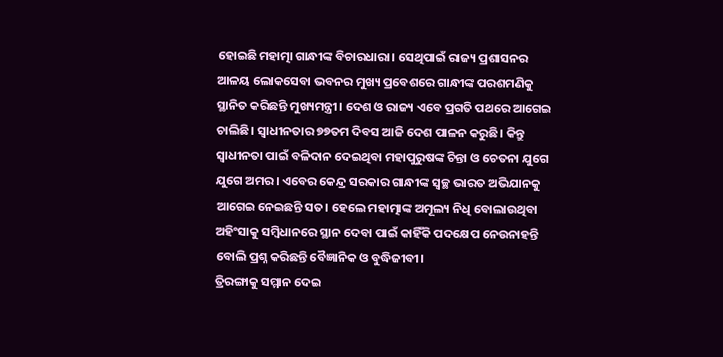ହୋଇଛି ମହାତ୍ମା ଗାନ୍ଧୀଙ୍କ ବିଚାରଧାରା। ସେଥିପାଇଁ ରାଜ୍ୟ ପ୍ରଶାସନର ଆଳୟ ଲୋକସେବା ଭବନର ମୁଖ୍ୟ ପ୍ରବେଶରେ ଗାନ୍ଧୀଙ୍କ ପରଶମଣିକୁ ସ୍ଥାନିତ କରିଛନ୍ତି ମୁଖ୍ୟମନ୍ତ୍ରୀ। ଦେଶ ଓ ରାଜ୍ୟ ଏବେ ପ୍ରଗତି ପଥରେ ଆଗେଇ ଚାଲିଛି। ସ୍ବାଧୀନତାର ୭୭ତମ ଦିବସ ଆଜି ଦେଶ ପାଳନ କରୁଛି। କିନ୍ତୁ ସ୍ବାଧୀନତା ପାଇଁ ବଳିଦାନ ଦେଇଥିବା ମହାପୁରୁଷଙ୍କ ଚିନ୍ତା ଓ ଚେତନା ଯୁଗେ ଯୁଗେ ଅମର। ଏବେର କେନ୍ଦ୍ର ସରକାର ଗାନ୍ଧୀଙ୍କ ସ୍ବଚ୍ଛ ଭାରତ ଅଭିଯାନକୁ ଆଗେଇ ନେଇଛନ୍ତି ସତ। ହେଲେ ମହାତ୍ମାଙ୍କ ଅମୂଲ୍ୟ ନିଧି ବୋଲାଉଥିବା ଅହିଂସାକୁ ସମ୍ବିଧାନରେ ସ୍ଥାନ ଦେବା ପାଇଁ କାହିଁକି ପଦକ୍ଷେପ ନେଉନାହନ୍ତି ବୋଲି ପ୍ରଶ୍ନ କରିଛନ୍ତି ବୈଜ୍ଞାନିକ ଓ ବୁଦ୍ଧିଜୀବୀ।
ତ୍ରିରଙ୍ଗାକୁ ସମ୍ମାନ ଦେଇ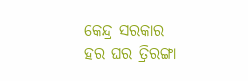କେନ୍ଦ୍ର ସରକାର ହର ଘର ତ୍ରିରଙ୍ଗା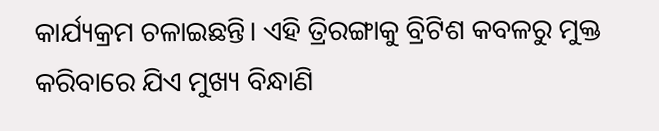କାର୍ଯ୍ୟକ୍ରମ ଚଳାଇଛନ୍ତି। ଏହି ତ୍ରିରଙ୍ଗାକୁ ବ୍ରିଟିଶ କବଳରୁ ମୁକ୍ତ କରିବାରେ ଯିଏ ମୁଖ୍ୟ ବିନ୍ଧାଣି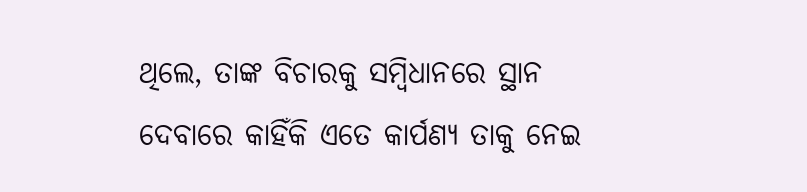ଥିଲେ, ତାଙ୍କ ବିଚାରକୁ ସମ୍ବିଧାନରେ ସ୍ଥାନ ଦେବାରେ କାହିଁକି ଏତେ କାର୍ପଣ୍ୟ ତାକୁ ନେଇ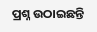ପ୍ରଶ୍ନ ଉଠାଇଛନ୍ତି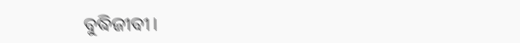ବୁଦ୍ଧିଜୀବୀ।